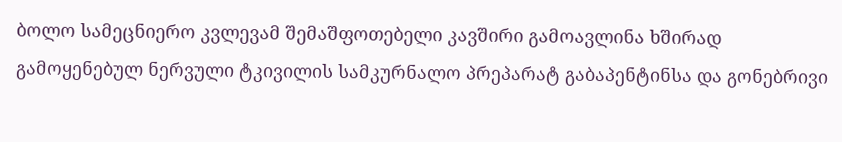ბოლო სამეცნიერო კვლევამ შემაშფოთებელი კავშირი გამოავლინა ხშირად გამოყენებულ ნერვული ტკივილის სამკურნალო პრეპარატ გაბაპენტინსა და გონებრივი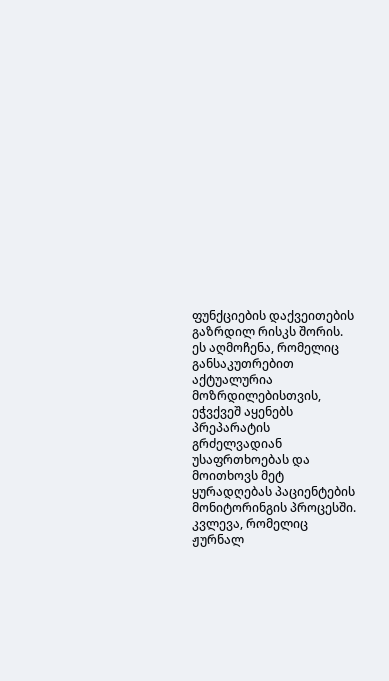ფუნქციების დაქვეითების გაზრდილ რისკს შორის. ეს აღმოჩენა, რომელიც განსაკუთრებით აქტუალურია მოზრდილებისთვის, ეჭვქვეშ აყენებს პრეპარატის გრძელვადიან უსაფრთხოებას და მოითხოვს მეტ ყურადღებას პაციენტების მონიტორინგის პროცესში.
კვლევა, რომელიც ჟურნალ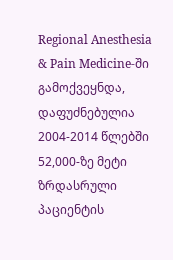Regional Anesthesia & Pain Medicine-ში გამოქვეყნდა, დაფუძნებულია 2004-2014 წლებში 52,000-ზე მეტი ზრდასრული პაციენტის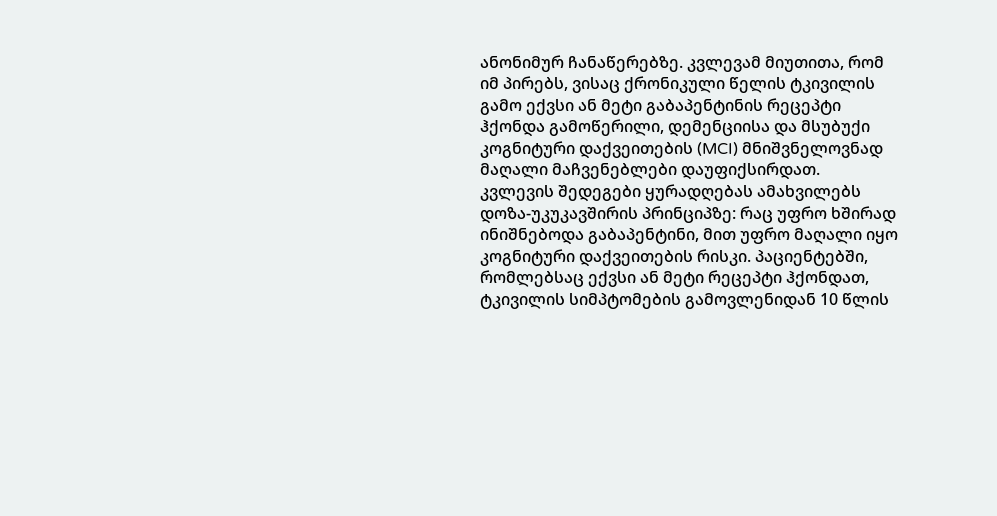ანონიმურ ჩანაწერებზე. კვლევამ მიუთითა, რომ იმ პირებს, ვისაც ქრონიკული წელის ტკივილის გამო ექვსი ან მეტი გაბაპენტინის რეცეპტი ჰქონდა გამოწერილი, დემენციისა და მსუბუქი კოგნიტური დაქვეითების (MCI) მნიშვნელოვნად მაღალი მაჩვენებლები დაუფიქსირდათ.
კვლევის შედეგები ყურადღებას ამახვილებს დოზა-უკუკავშირის პრინციპზე: რაც უფრო ხშირად ინიშნებოდა გაბაპენტინი, მით უფრო მაღალი იყო კოგნიტური დაქვეითების რისკი. პაციენტებში, რომლებსაც ექვსი ან მეტი რეცეპტი ჰქონდათ, ტკივილის სიმპტომების გამოვლენიდან 10 წლის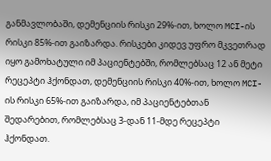განმავლობაში, დემენციის რისკი 29%-ით, ხოლო MCI-ის რისკი 85%-ით გაიზარდა. რისკები კიდევ უფრო მკვეთრად იყო გამოხატული იმ პაციენტებში, რომლებსაც 12 ან მეტი რეცეპტი ჰქონდათ, დემენციის რისკი 40%-ით, ხოლო MCI-ის რისკი 65%-ით გაიზარდა, იმ პაციენტებთან შედარებით, რომლებსაც 3-დან 11-მდე რეცეპტი ჰქონდათ.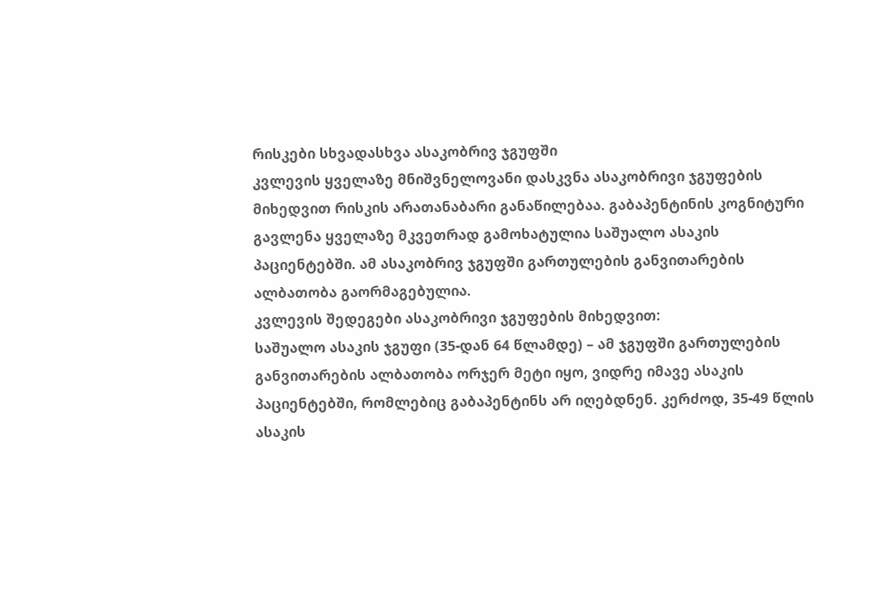რისკები სხვადასხვა ასაკობრივ ჯგუფში
კვლევის ყველაზე მნიშვნელოვანი დასკვნა ასაკობრივი ჯგუფების მიხედვით რისკის არათანაბარი განაწილებაა. გაბაპენტინის კოგნიტური გავლენა ყველაზე მკვეთრად გამოხატულია საშუალო ასაკის პაციენტებში. ამ ასაკობრივ ჯგუფში გართულების განვითარების ალბათობა გაორმაგებულია.
კვლევის შედეგები ასაკობრივი ჯგუფების მიხედვით:
საშუალო ასაკის ჯგუფი (35-დან 64 წლამდე) – ამ ჯგუფში გართულების განვითარების ალბათობა ორჯერ მეტი იყო, ვიდრე იმავე ასაკის პაციენტებში, რომლებიც გაბაპენტინს არ იღებდნენ. კერძოდ, 35-49 წლის ასაკის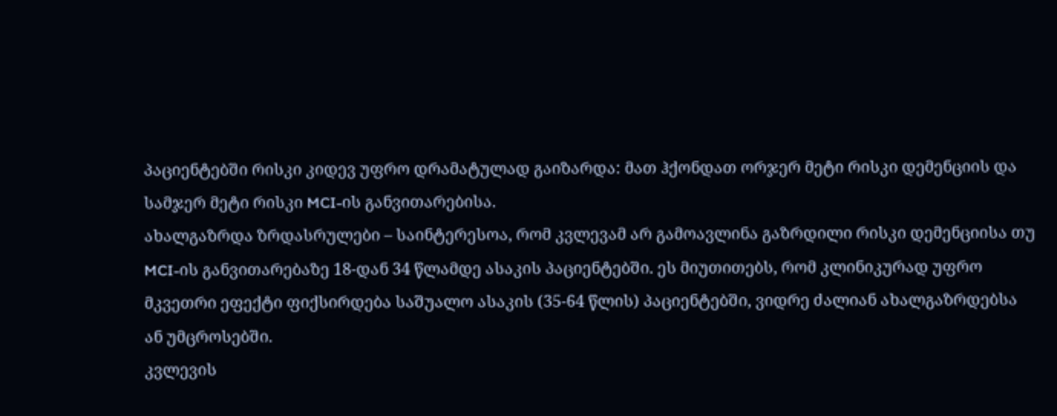პაციენტებში რისკი კიდევ უფრო დრამატულად გაიზარდა: მათ ჰქონდათ ორჯერ მეტი რისკი დემენციის და სამჯერ მეტი რისკი MCI-ის განვითარებისა.
ახალგაზრდა ზრდასრულები – საინტერესოა, რომ კვლევამ არ გამოავლინა გაზრდილი რისკი დემენციისა თუ MCI-ის განვითარებაზე 18-დან 34 წლამდე ასაკის პაციენტებში. ეს მიუთითებს, რომ კლინიკურად უფრო მკვეთრი ეფექტი ფიქსირდება საშუალო ასაკის (35-64 წლის) პაციენტებში, ვიდრე ძალიან ახალგაზრდებსა ან უმცროსებში.
კვლევის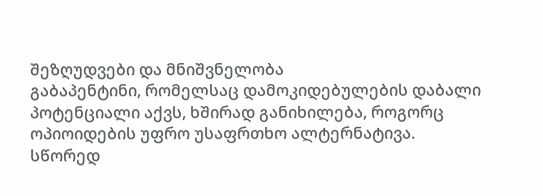შეზღუდვები და მნიშვნელობა
გაბაპენტინი, რომელსაც დამოკიდებულების დაბალი პოტენციალი აქვს, ხშირად განიხილება, როგორც ოპიოიდების უფრო უსაფრთხო ალტერნატივა. სწორედ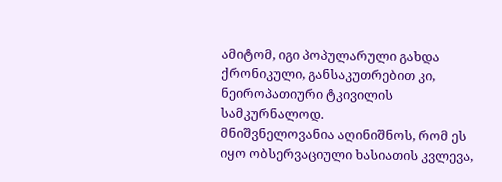ამიტომ, იგი პოპულარული გახდა ქრონიკული, განსაკუთრებით კი, ნეიროპათიური ტკივილის სამკურნალოდ.
მნიშვნელოვანია აღინიშნოს, რომ ეს იყო ობსერვაციული ხასიათის კვლევა,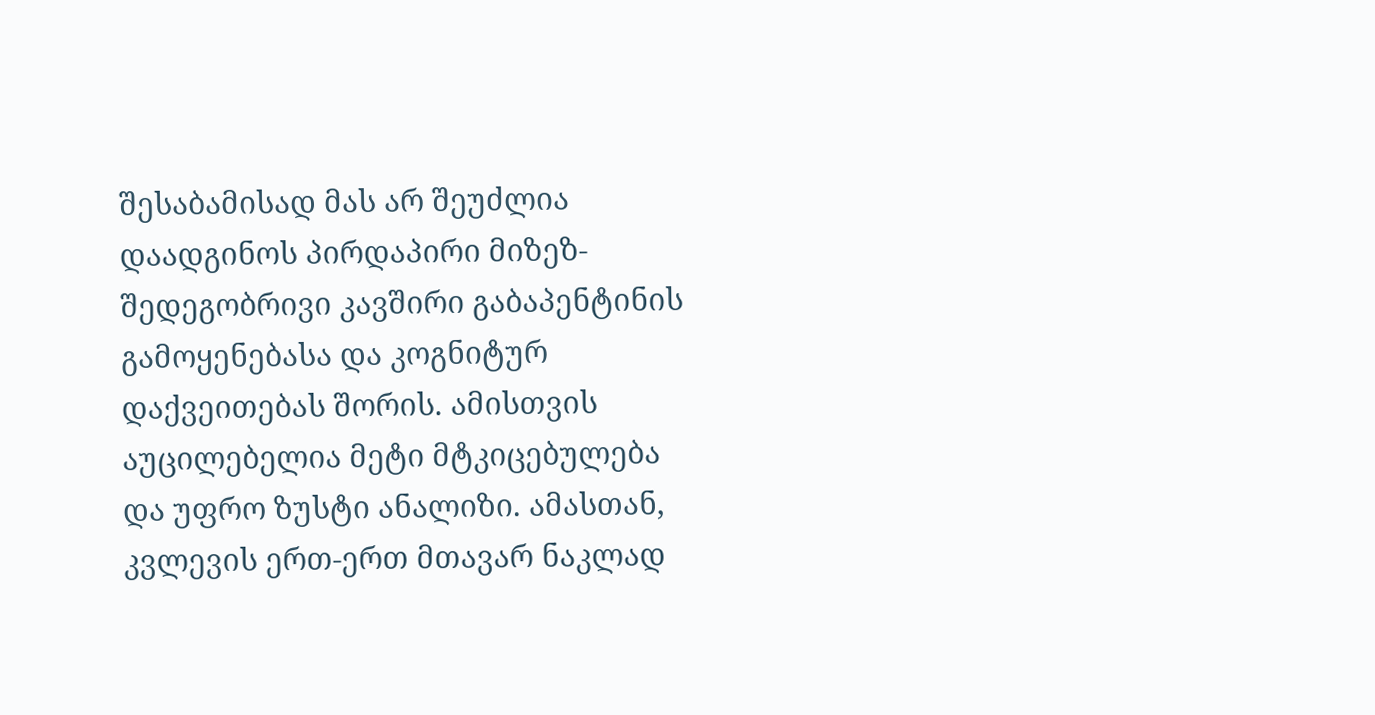შესაბამისად მას არ შეუძლია დაადგინოს პირდაპირი მიზეზ-შედეგობრივი კავშირი გაბაპენტინის გამოყენებასა და კოგნიტურ დაქვეითებას შორის. ამისთვის აუცილებელია მეტი მტკიცებულება და უფრო ზუსტი ანალიზი. ამასთან, კვლევის ერთ-ერთ მთავარ ნაკლად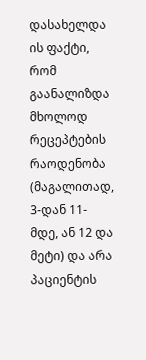დასახელდა ის ფაქტი, რომ გაანალიზდა მხოლოდ რეცეპტების რაოდენობა (მაგალითად, 3-დან 11-მდე, ან 12 და მეტი) და არა პაციენტის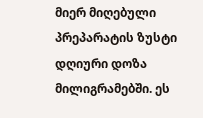მიერ მიღებული პრეპარატის ზუსტი დღიური დოზა მილიგრამებში. ეს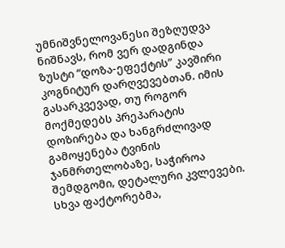უმნიშვნელოვანესი შეზღუდვა ნიშნავს, რომ ვერ დადგინდა ზუსტი “დოზა-ეფექტის” კავშირი კოგნიტურ დარღვევებთან. იმის გასარკვევად, თუ როგორ მოქმედებს პრეპარატის დოზირება და ხანგრძლივად გამოყენება ტვინის ჯანმრთელობაზე, საჭიროა შემდგომი, დეტალური კვლევები. სხვა ფაქტორებმა,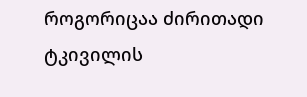როგორიცაა ძირითადი ტკივილის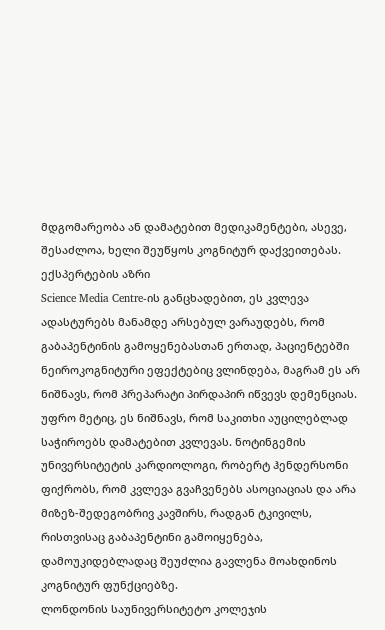მდგომარეობა ან დამატებით მედიკამენტები, ასევე, შესაძლოა, ხელი შეუწყოს კოგნიტურ დაქვეითებას.
ექსპერტების აზრი
Science Media Centre-ის განცხადებით, ეს კვლევა ადასტურებს მანამდე არსებულ ვარაუდებს, რომ გაბაპენტინის გამოყენებასთან ერთად, პაციენტებში ნეიროკოგნიტური ეფექტებიც ვლინდება, მაგრამ ეს არ ნიშნავს, რომ პრეპარატი პირდაპირ იწვევს დემენციას. უფრო მეტიც, ეს ნიშნავს, რომ საკითხი აუცილებლად საჭიროებს დამატებით კვლევას. ნოტინგემის უნივერსიტეტის კარდიოლოგი, რობერტ ჰენდერსონი ფიქრობს, რომ კვლევა გვაჩვენებს ასოციაციას და არა მიზეზ-შედეგობრივ კავშირს, რადგან ტკივილს, რისთვისაც გაბაპენტინი გამოიყენება, დამოუკიდებლადაც შეუძლია გავლენა მოახდინოს კოგნიტურ ფუნქციებზე.
ლონდონის საუნივერსიტეტო კოლეჯის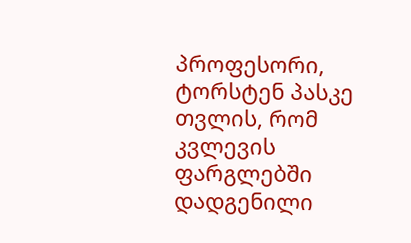პროფესორი, ტორსტენ პასკე თვლის, რომ კვლევის ფარგლებში დადგენილი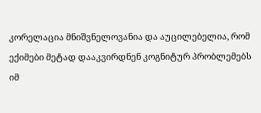კორელაცია მნიშვნელოვანია და აუცილებელია, რომ ექიმები მეტად დააკვირდნენ კოგნიტურ პრობლემებს იმ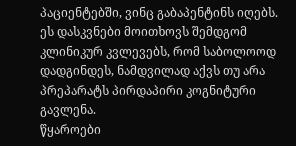პაციენტებში, ვინც გაბაპენტინს იღებს. ეს დასკვნები მოითხოვს შემდგომ კლინიკურ კვლევებს, რომ საბოლოოდ დადგინდეს, ნამდვილად აქვს თუ არა პრეპარატს პირდაპირი კოგნიტური გავლენა.
წყაროები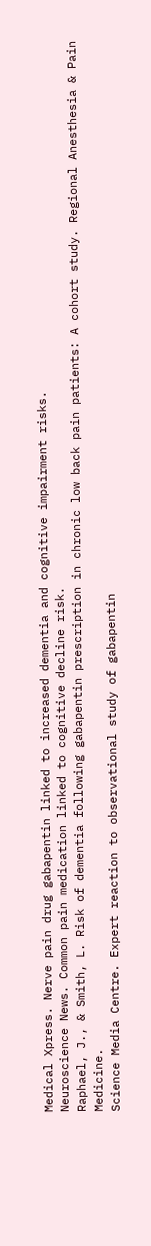Medical Xpress. Nerve pain drug gabapentin linked to increased dementia and cognitive impairment risks.
Neuroscience News. Common pain medication linked to cognitive decline risk.
Raphael, J., & Smith, L. Risk of dementia following gabapentin prescription in chronic low back pain patients: A cohort study. Regional Anesthesia & Pain Medicine.
Science Media Centre. Expert reaction to observational study of gabapentin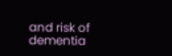and risk of dementia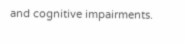and cognitive impairments.